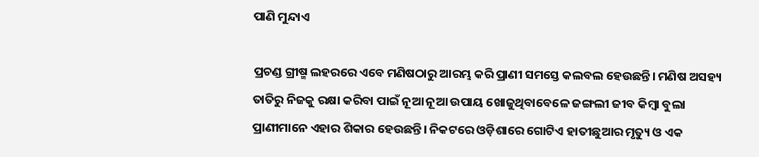ପାଣି ମୁନ୍ଦାଏ

ପ୍ରଚଣ୍ଡ ଗ୍ରୀଷ୍ମ ଲହରରେ ଏବେ ମଣିଷଠାରୁ ଆରମ୍ଭ କରି ପ୍ରାଣୀ ସମସ୍ତେ କଲବଲ ହେଉଛନ୍ତି। ମଣିଷ ଅସହ୍ୟ ତାତିରୁ ନିଜକୁ ରକ୍ଷା କରିବା ପାଇଁ ନୂଆ ନୂଆ ଉପାୟ ଖୋଜୁଥିବାବେଳେ ଜଙ୍ଗଲୀ ଜୀବ କିମ୍ବା ବୁଲା ପ୍ରାଣୀମାନେ ଏହାର ଶିକାର ହେଉଛନ୍ତି। ନିକଟରେ ଓଡ଼ିଶାରେ ଗୋଟିଏ ହାତୀଛୁଆର ମୃତ୍ୟୁ ଓ ଏକ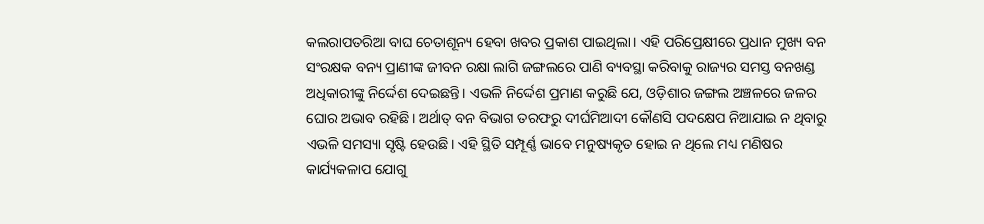କଲରାପତରିଆ ବାଘ ଚେତାଶୂନ୍ୟ ହେବା ଖବର ପ୍ରକାଶ ପାଇଥିଲା। ଏହି ପରିପ୍ରେକ୍ଷୀରେ ପ୍ରଧାନ ମୁଖ୍ୟ ବନ ସଂରକ୍ଷକ ବନ୍ୟ ପ୍ରାଣୀଙ୍କ ଜୀବନ ରକ୍ଷା ଲାଗି ଜଙ୍ଗଲରେ ପାଣି ବ୍ୟବସ୍ଥା କରିବାକୁ ରାଜ୍ୟର ସମସ୍ତ ବନଖଣ୍ଡ ଅଧିକାରୀଙ୍କୁ ନିର୍ଦ୍ଦେଶ ଦେଇଛନ୍ତି। ଏଭଳି ନିର୍ଦ୍ଦେଶ ପ୍ରମାଣ କରୁଛି ଯେ, ଓଡ଼ିଶାର ଜଙ୍ଗଲ ଅଞ୍ଚଳରେ ଜଳର ଘୋର ଅଭାବ ରହିଛି। ଅର୍ଥାତ୍‌ ବନ ବିଭାଗ ତରଫରୁ ଦୀର୍ଘମିଆଦୀ କୌଣସି ପଦକ୍ଷେପ ନିଆଯାଇ ନ ଥିବାରୁ ଏଭଳି ସମସ୍ୟା ସୃଷ୍ଟି ହେଉଛି। ଏହି ସ୍ଥିତି ସମ୍ପୂର୍ଣ୍ଣ ଭାବେ ମନୁଷ୍ୟକୃତ ହୋଇ ନ ଥିଲେ ମଧ୍ୟ ମଣିଷର କାର୍ଯ୍ୟକଳାପ ଯୋଗୁ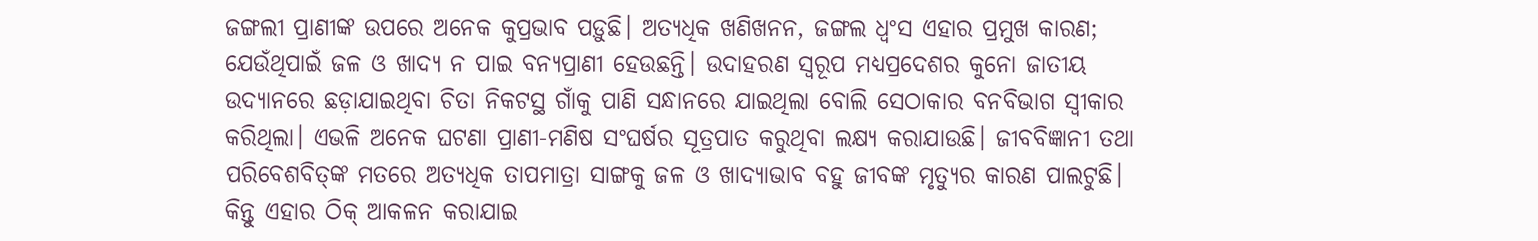ଜଙ୍ଗଲୀ ପ୍ରାଣୀଙ୍କ ଉପରେ ଅନେକ କୁପ୍ରଭାବ ପଡ଼ୁଛି। ଅତ୍ୟଧିକ ଖଣିଖନନ, ଜଙ୍ଗଲ ଧ୍ୱଂସ ଏହାର ପ୍ରମୁଖ କାରଣ; ଯେଉଁଥିପାଇଁ ଜଳ ଓ ଖାଦ୍ୟ ନ ପାଇ ବନ୍ୟପ୍ରାଣୀ ହେଉଛନ୍ତି। ଉଦାହରଣ ସ୍ବରୂପ ମଧ୍ୟପ୍ରଦେଶର କୁନୋ ଜାତୀୟ ଉଦ୍ୟାନରେ ଛଡ଼ାଯାଇଥିବା ଚିତା ନିକଟସ୍ଥ ଗାଁକୁ ପାଣି ସନ୍ଧାନରେ ଯାଇଥିଲା ବୋଲି ସେଠାକାର ବନବିଭାଗ ସ୍ବୀକାର କରିଥିଲା। ଏଭଳି ଅନେକ ଘଟଣା ପ୍ରାଣୀ-ମଣିଷ ସଂଘର୍ଷର ସୂତ୍ରପାତ କରୁଥିବା ଲକ୍ଷ୍ୟ କରାଯାଉଛି। ଜୀବବିଜ୍ଞାନୀ ତଥା ପରିବେଶବିତ୍‌ଙ୍କ ମତରେ ଅତ୍ୟଧିକ ତାପମାତ୍ରା ସାଙ୍ଗକୁ ଜଳ ଓ ଖାଦ୍ୟାଭାବ ବହୁ ଜୀବଙ୍କ ମୃତ୍ୟୁର କାରଣ ପାଲଟୁଛି। କିନ୍ତୁ ଏହାର ଠିକ୍‌ ଆକଳନ କରାଯାଇ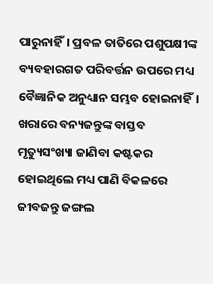ପାରୁନାହିଁ। ପ୍ରବଳ ତାତିରେ ପଶୁପକ୍ଷୀଙ୍କ ବ୍ୟବହାରଗତ ପରିବର୍ତ୍ତନ ଉପରେ ମଧ୍ୟ ବୈଜ୍ଞାନିକ ଅନୁଧ୍ୟାନ ସମ୍ଭବ ହୋଇନାହିଁ। ଖରାରେ ବନ୍ୟଜନ୍ତୁଙ୍କ ବାସ୍ତବ ମୃତ୍ୟୁସଂଖ୍ୟା ଜାଣିବା କଷ୍ଟକର ହୋଇଥିଲେ ମଧ୍ୟ ପାଣି ବିକଳରେ ଜୀବଜନ୍ତୁ ଜଙ୍ଗଲ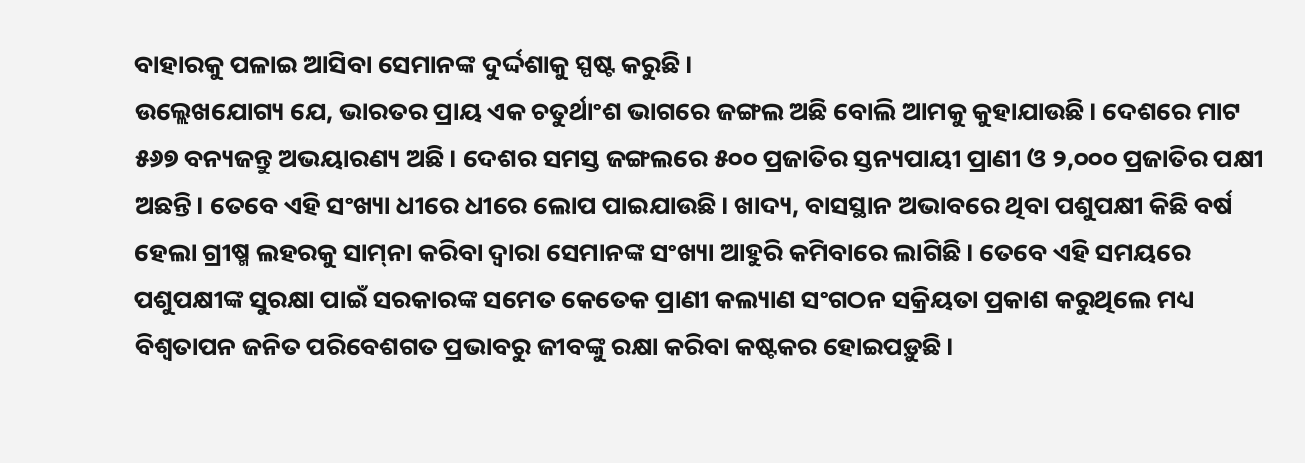ବାହାରକୁ ପଳାଇ ଆସିବା ସେମାନଙ୍କ ଦୁର୍ଦ୍ଦଶାକୁ ସ୍ପଷ୍ଟ କରୁଛି।
ଉଲ୍ଲେଖଯୋଗ୍ୟ ଯେ, ଭାରତର ପ୍ରାୟ ଏକ ଚତୁର୍ଥାଂଶ ଭାଗରେ ଜଙ୍ଗଲ ଅଛି ବୋଲି ଆମକୁ କୁହାଯାଉଛି। ଦେଶରେ ମାଟ ୫୬୭ ବନ୍ୟଜନ୍ତୁ ଅଭୟାରଣ୍ୟ ଅଛି। ଦେଶର ସମସ୍ତ ଜଙ୍ଗଲରେ ୫୦୦ ପ୍ରଜାତିର ସ୍ତନ୍ୟପାୟୀ ପ୍ରାଣୀ ଓ ୨,୦୦୦ ପ୍ରଜାତିର ପକ୍ଷୀ ଅଛନ୍ତି। ତେବେ ଏହି ସଂଖ୍ୟା ଧୀରେ ଧୀରେ ଲୋପ ପାଇଯାଉଛି। ଖାଦ୍ୟ, ବାସସ୍ଥାନ ଅଭାବରେ ଥିବା ପଶୁପକ୍ଷୀ କିଛି ବର୍ଷ ହେଲା ଗ୍ରୀଷ୍ମ ଲହରକୁ ସାମ୍‌ନା କରିବା ଦ୍ୱାରା ସେମାନଙ୍କ ସଂଖ୍ୟା ଆହୁରି କମିବାରେ ଲାଗିଛି। ତେବେ ଏହି ସମୟରେ ପଶୁପକ୍ଷୀଙ୍କ ସୁରକ୍ଷା ପାଇଁ ସରକାରଙ୍କ ସମେତ କେତେକ ପ୍ରାଣୀ କଲ୍ୟାଣ ସଂଗଠନ ସକ୍ରିୟତା ପ୍ରକାଶ କରୁଥିଲେ ମଧ୍ୟ ବିଶ୍ୱତାପନ ଜନିତ ପରିବେଶଗତ ପ୍ରଭାବରୁ ଜୀବଙ୍କୁ ରକ୍ଷା କରିବା କଷ୍ଟକର ହୋଇପଡ଼ୁଛି।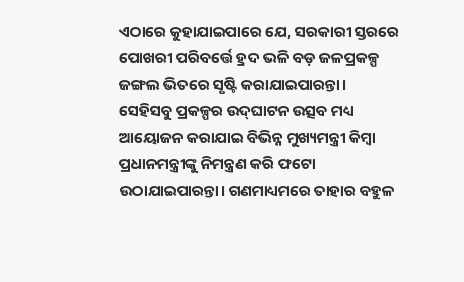ଏଠାରେ କୁହାଯାଇପାରେ ଯେ, ସରକାରୀ ସ୍ତରରେ ପୋଖରୀ ପରିବର୍ତ୍ତେ ହ୍ରଦ ଭଳି ବଡ଼ ଜଳପ୍ରକଳ୍ପ ଜଙ୍ଗଲ ଭିତରେ ସୃଷ୍ଟି କରାଯାଇପାରନ୍ତା। ସେହିସବୁ ପ୍ରକଳ୍ପର ଉଦ୍‌ଘାଟନ ଉତ୍ସବ ମଧ୍ୟ ଆୟୋଜନ କରାଯାଇ ବିଭିନ୍ନ ମୁଖ୍ୟମନ୍ତ୍ରୀ କିମ୍ବା ପ୍ରଧାନମନ୍ତ୍ରୀଙ୍କୁ ନିମନ୍ତ୍ରଣ କରି ଫଟୋ ଉଠାଯାଇପାରନ୍ତା। ଗଣମାଧ୍ୟମରେ ତାହାର ବହୁଳ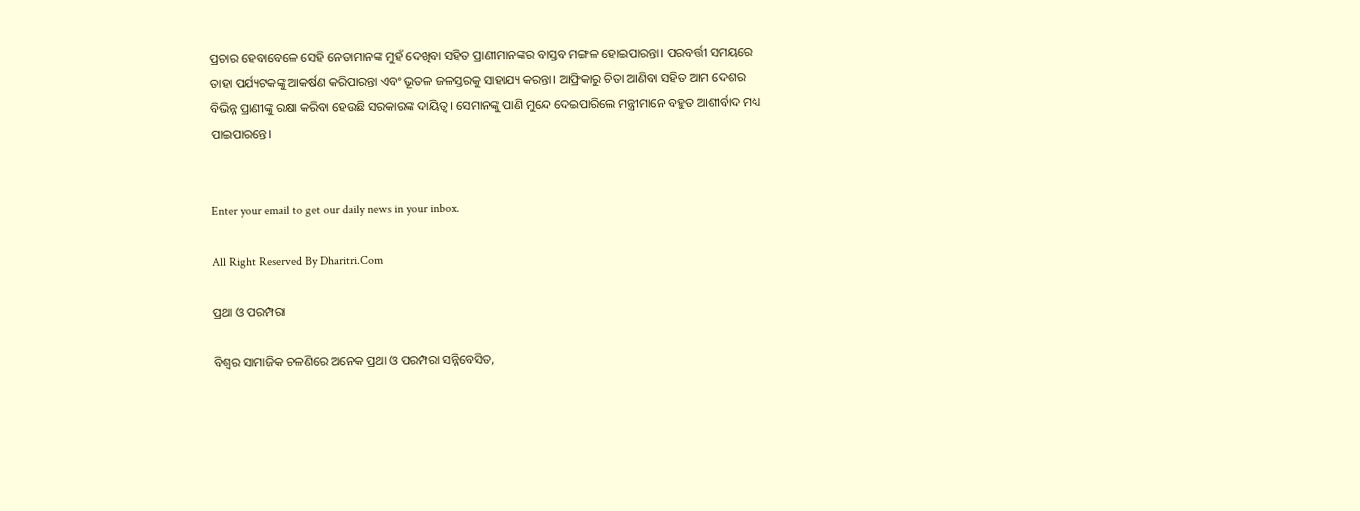ପ୍ରଚାର ହେବାବେଳେ ସେହି ନେତାମାନଙ୍କ ମୁହଁ ଦେଖିବା ସହିତ ପ୍ରାଣୀମାନଙ୍କର ବାସ୍ତବ ମଙ୍ଗଳ ହୋଇପାରନ୍ତା। ପରବର୍ତ୍ତୀ ସମୟରେ ତାହା ପର୍ଯ୍ୟଟକଙ୍କୁ ଆକର୍ଷଣ କରିପାରନ୍ତା ଏବଂ ଭୂତଳ ଜଳସ୍ତରକୁ ସାହାଯ୍ୟ କରନ୍ତା। ଆଫ୍ରିକାରୁ ଚିତା ଆଣିବା ସହିତ ଆମ ଦେଶର ବିଭିନ୍ନ ପ୍ରାଣୀଙ୍କୁ ରକ୍ଷା କରିବା ହେଉଛି ସରକାରଙ୍କ ଦାୟିତ୍ୱ। ସେମାନଙ୍କୁ ପାଣି ମୁନ୍ଦେ ଦେଇପାରିଲେ ମନ୍ତ୍ରୀମାନେ ବହୁତ ଆଶୀର୍ବାଦ ମଧ୍ୟ ପାଇପାରନ୍ତେ।


Enter your email to get our daily news in your inbox.

All Right Reserved By Dharitri.Com

ପ୍ରଥା ଓ ପରମ୍ପରା

ବିଶ୍ୱର ସାମାଜିକ ଚଳଣିରେ ଅନେକ ପ୍ରଥା ଓ ପରମ୍ପରା ସନ୍ନିବେସିତ,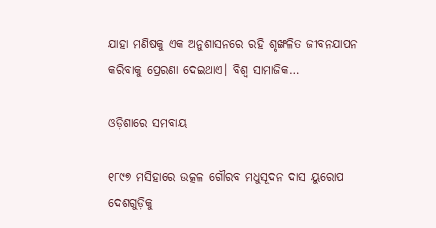ଯାହା ମଣିଷକୁ ଏକ ଅନୁଶାସନରେ ରହି ଶୃଙ୍ଖଳିତ ଜୀବନଯାପନ କରିବାକୁ ପ୍ରେରଣା ଦେଇଥାଏ। ବିଶ୍ୱ ସାମାଜିକ…

ଓଡ଼ିଶାରେ ସମବାୟ

୧୮୯୭ ମସିହାରେ ଉତ୍କଳ ଗୌରବ ମଧୁସୂଦନ ଦାସ ୟୁରୋପ ଦେଶଗୁଡ଼ିକୁ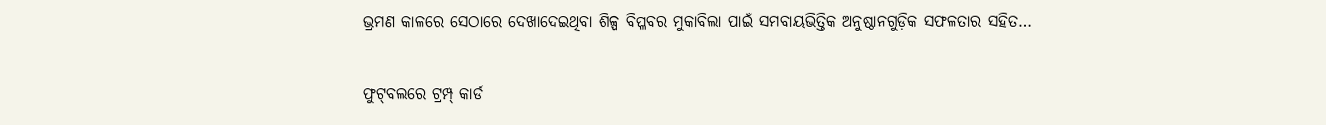ଭ୍ରମଣ କାଳରେ ସେଠାରେ ଦେଖାଦେଇଥିବା ଶିଳ୍ପ ବିପ୍ଳବର ମୁକାବିଲା ପାଇଁ ସମବାୟଭିତ୍ତିକ ଅନୁଷ୍ଠାନଗୁଡ଼ିକ ସଫଳତାର ସହିତ…

ଫୁଟ୍‌ବଲରେ ଟ୍ରମ୍ପ୍‌ କାର୍ଡ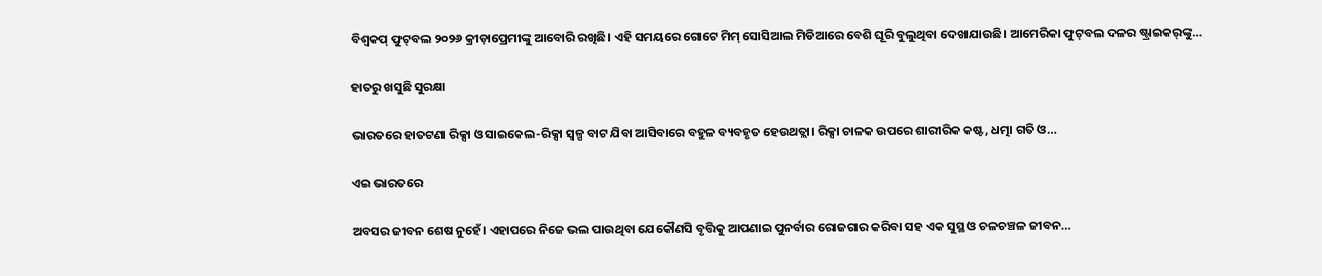ବିଶ୍ୱକପ୍‌ ଫୁଟ୍‌ବଲ ୨୦୨୬ କ୍ରୀଡ଼ାପ୍ରେମୀଙ୍କୁ ଆବୋରି ରଖିଛି। ଏହି ସମୟରେ ଗୋଟେ ମିମ୍‌ ସୋସିଆଲ ମିଡିଆରେ ବେଶି ଘୂରି ବୁଲୁଥିବା ଦେଖାଯାଉଛି। ଆମେରିକା ଫୁଟ୍‌ବଲ ଦଳର ଷ୍ଟ୍ରାଇକର୍‌ଙ୍କୁ…

ହାତରୁ ଖସୁଛି ସୁରକ୍ଷା

ଭାରତରେ ହାତଟଣା ରିକ୍ସା ଓ ସାଇକେଲ-ରିକ୍ସା ସ୍ବଳ୍ପ ବାଟ ଯିବା ଆସିବାରେ ବହୁଳ ବ୍ୟବହୃତ ହେଉଥତ୍ଲା। ରିକ୍ସା ଚାଳକ ଉପରେ ଶାରୀରିକ କଷ୍ଟ, ଧତ୍ମା ଗତି ଓ…

ଏଇ ଭାରତରେ

ଅବସର ଜୀବନ ଶେଷ ନୁହେଁ। ଏହାପରେ ନିଜେ ଭଲ ପାଉଥିବା ଯେକୌଣସି ବୃତ୍ତିକୁ ଆପଣାଇ ପୁନର୍ବାର ରୋଜଗାର କରିବା ସହ ଏକ ସୁସ୍ଥ ଓ ଚଳଚଞ୍ଚଳ ଜୀବନ…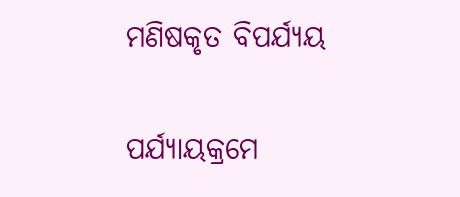ମଣିଷକୃତ ବିପର୍ଯ୍ୟୟ

ପର୍ଯ୍ୟାୟକ୍ରମେ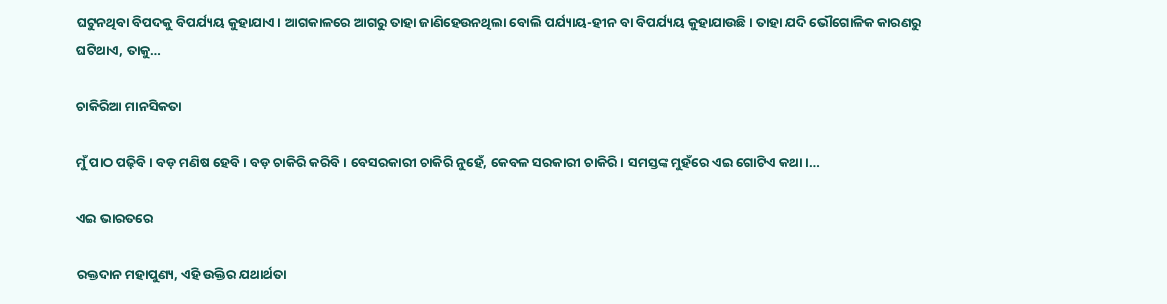ଘଟୁନଥିବା ବିପଦକୁ ବିପର୍ଯ୍ୟୟ କୁହାଯାଏ। ଆଗକାଳରେ ଆଗରୁ ତାହା ଜାଣିହେଉନଥିଲା ବୋଲି ପର୍ଯ୍ୟାୟ-ହୀନ ବା ବିପର୍ଯ୍ୟୟ କୁହାଯାଉଛି। ତାହା ଯଦି ଭୌଗୋଳିକ କାରଣରୁ ଘଟିଥାଏ, ତାକୁ…

ଚାକିରିଆ ମାନସିକତା

ମୁଁ ପାଠ ପଢ଼ିବି। ବଡ଼ ମଣିଷ ହେବି। ବଡ଼ ଚାକିରି କରିବି। ବେସରକାରୀ ଚାକିରି ନୁହେଁ, କେବଳ ସରକାରୀ ଚାକିରି। ସମସ୍ତଙ୍କ ମୁହଁରେ ଏଇ ଗୋଟିଏ କଥା।…

ଏଇ ଭାରତରେ

ରକ୍ତଦାନ ମହାପୁଣ୍ୟ, ଏହି ଉକ୍ତିର ଯଥାର୍ଥତା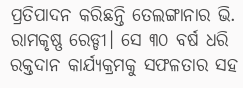ପ୍ରତିପାଦନ କରିଛନ୍ତି ତେଲଙ୍ଗାନାର ଭି. ରାମକୃଷ୍ଣ ରେଡ୍ଡୀ। ସେ ୩୦ ବର୍ଷ ଧରି ରକ୍ତଦାନ କାର୍ଯ୍ୟକ୍ରମକୁ ସଫଳତାର ସହ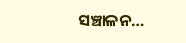ସଞ୍ଚାଳନ…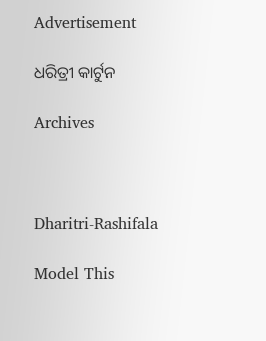Advertisement

ଧରିତ୍ରୀ କାର୍ଟୁନ

Archives



Dharitri-Rashifala

Model This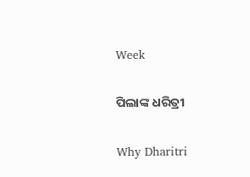Week

ପିଲାଙ୍କ ଧରିତ୍ରୀ

Why Dharitri